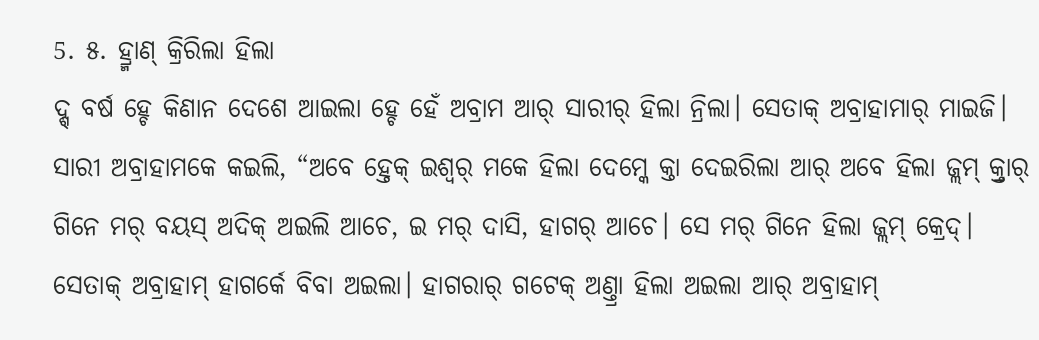5. ୫. ହ୍ର୍ମାଣ୍ କ୍ରିରିଲା ହିଲା
ଦ୍ଶ୍ ବର୍ଷ ହ୍ଚେ କିଣାନ ଦେଶେ ଆଇଲା ହ୍ଚେ ହେଁ ଅବ୍ରାମ ଆର୍ ସାରୀର୍ ହିଲା ନ୍ରିଲା। ସେତାକ୍ ଅବ୍ରାହାମାର୍ ମାଇଜି। ସାରୀ ଅବ୍ରାହାମକେ କଇଲି, “ଅବେ ହ୍ତେକ୍ ଇଶ୍ୱର୍ ମକେ ହିଲା ଦେମ୍କେ କ୍ତା ଦେଇରିଲା ଆର୍ ଅବେ ହିଲା ଜ୍ଲମ୍ କ୍ର୍ତାର୍ ଗିନେ ମର୍ ବୟସ୍ ଅଦିକ୍ ଅଇଲି ଆଚେ, ଇ ମର୍ ଦାସି, ହାଗର୍ ଆଚେ। ସେ ମର୍ ଗିନେ ହିଲା ଜ୍ଲମ୍ କ୍ରେଦ୍।
ସେତାକ୍ ଅବ୍ରାହାମ୍ ହାଗର୍କେ ବିବା ଅଇଲା। ହାଗରାର୍ ଗଟେକ୍ ଅଣ୍ତ୍ରା ହିଲା ଅଇଲା ଆର୍ ଅବ୍ରାହାମ୍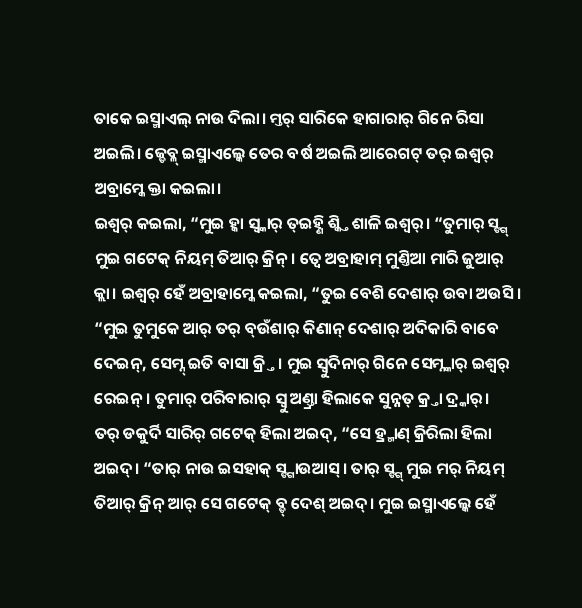ତାକେ ଇସ୍ମାଏଲ୍ ନାଉ ଦିଲା। ମ୍ତର୍ ସାରିକେ ହାଗାରାର୍ ଗିନେ ରିସା ଅଇଲି। ଜ୍ଡେବ୍ଳ୍ ଇସ୍ମାଏଲ୍କେ ତେର ବର୍ଷ ଅଇଲି ଆରେଗଟ୍ ତର୍ ଇଶ୍ୱର୍ ଅବ୍ରାମ୍କେ କ୍ତା କଇଲା।
ଇଶ୍ୱର୍ କଇଲା, “ମୁଇ ହ୍କା ସ୍ବ୍କାର୍ ତ୍ଇହ୍ଣି ଶ୍କ୍ତି ଶାଳି ଇଶ୍ୱର୍। “ତୁମାର୍ ସ୍ଙ୍ଗ୍ ମୁଇ ଗଟେକ୍ ନିୟମ୍ ତିଆର୍ କ୍ରିନ୍। ତ୍ବେ ଅବ୍ରାହାମ୍ ମୁଣ୍ତିଆ ମାରି ଜୁଆର୍ କ୍ଲା। ଇଶ୍ୱର୍ ହେଁ ଅବ୍ରାହାମ୍କେ କଇଲା, “ତୁଇ ବେଶି ଦେଶାର୍ ଉବା ଅଉସି। “ମୁଇ ତୁମୁକେ ଆର୍ ତର୍ ବ୍ଉଁଶାର୍ କିଣାନ୍ ଦେଶାର୍ ଅଦିକାରି ବାବେ ଦେଇନ୍, ସେମ୍ନ୍ ଇତି ବାସା କ୍ର୍ତି। ମୁଇ ସ୍ବୁଦିନାର୍ ଗିନେ ସେମ୍ନ୍କାର୍ ଇଶ୍ବର୍ ରେଇନ୍। ତୁମାର୍ ପରିବାରାର୍ ସ୍ବୁ ଅଣ୍ତ୍ରା ହିଲାକେ ସୁନ୍ନତ୍ କ୍ର୍ତା ଦ୍ର୍କାର୍।
ତର୍ ଡକୁର୍ଦି ସାରିର୍ ଗଟେକ୍ ହିଲା ଅଇଦ୍, “ସେ ହ୍ର୍ମାଣ୍ କ୍ରିରିଲା ହିଲା ଅଇଦ୍। “ତାର୍ ନାଉ ଇସହାକ୍ ସ୍ଙ୍ଗାଉଆସ୍। ତାର୍ ସ୍ଙ୍ଗ୍ ମୁଇ ମର୍ ନିୟମ୍ ତିଆର୍ କ୍ରିନ୍ ଆର୍ ସେ ଗଟେକ୍ ବ୍ଡ୍ ଦେଶ୍ ଅଇଦ୍। ମୁଇ ଇସ୍ମାଏଲ୍କେ ହେଁ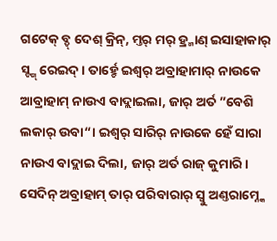ଗଟେକ୍ ବ୍ଡ୍ ଦେଶ୍ କ୍ରିନ୍, ମ୍ତର୍ ମର୍ ହ୍ର୍ମାଣ୍ ଇସାହାକାର୍ ସ୍ଙ୍ଗ୍ ରେଇଦ୍। ତାର୍ହ୍ଚେ ଇଶ୍ୱର୍ ଅବ୍ରାହାମାର୍ ନାଉକେ ଆବ୍ରାହାମ୍ ନାଉଏ ବାଦ୍ଲାଇଲା, ଜାର୍ ଅର୍ତ ”ବେଶି ଲକାର୍ ଉବା“। ଇଶ୍ୱର୍ ସାରିର୍ ନାଉକେ ହେଁ ସାରା ନାଉଏ ବାଦ୍ଲାଇ ଦିଲା, ଜାର୍ ଅର୍ତ ରାଜ୍ କୁମାରି।
ସେଦିନ୍ ଅବ୍ରାହାମ୍ ତାର୍ ପରିବାରାର୍ ସ୍ବୁ ଅଣ୍ତରାମ୍ନ୍କେ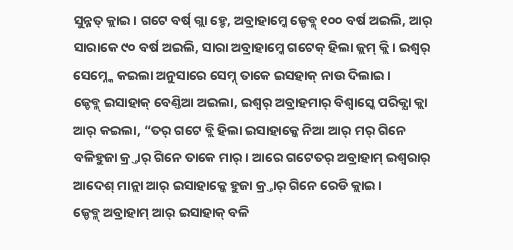ସୁନ୍ନତ୍ କ୍ଲାଇ। ଗଟେ ବର୍ଷ୍ ଗ୍ଲା ହ୍ଚେ, ଅବ୍ରାହାମ୍କେ ଜ୍ଡେବ୍ଳ୍ ୧୦୦ ବର୍ଷ ଅଇଲି, ଆର୍ ସାରାକେ ୯୦ ବର୍ଷ ଅଇଲି, ସାରା ଅବ୍ରାହାମ୍କେ ଗଟେକ୍ ହିଲା ଜ୍ଲମ୍ କ୍ଲି। ଇଶ୍ୱର୍ ସେମ୍ନ୍କେ କଇଲା ଅନୁସାରେ ସେମ୍ନ୍ ତାକେ ଇସହାକ୍ ନାଉ ଦିଲାଇ।
ଜ୍ଡେବ୍ଳ୍ ଇସାହାକ୍ ବେଣ୍ତିଆ ଅଇଲା, ଇଶ୍ୱର୍ ଅବ୍ରାହମାର୍ ବିଶ୍ବାସ୍କେ ପରିକ୍ଯା କ୍ଲା ଆର୍ କଇଲା, “ତର୍ ଗଟେ ବ୍ଲି ହିଲା ଇସାହାକ୍କେ ନିଆ ଆର୍ ମର୍ ଗିନେ ବଳିହୁଜା କ୍ର୍ତାର୍ ଗିନେ ତାକେ ମାର୍। ଆରେ ଗଟେତର୍ ଅବ୍ରାହାମ୍ ଇଶ୍ୱରାର୍ ଆଦେଶ୍ ମାନ୍ଲା ଆର୍ ଇସାହାକ୍କେ ହୁଜା କ୍ର୍ତାର୍ ଗିନେ ରେଡି କ୍ଲାଇ।
ଜ୍ଡେବ୍ଳ୍ ଅବ୍ରାହାମ୍ ଆର୍ ଇସାହାକ୍ ବଳି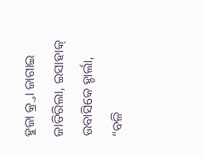ହୁଜା କ୍ର୍ତା ଜାଗାଇ ଜାତିରିଲା, ଇସାହାକ୍ ଉବାସିକେ ହ୍ଚାର୍ଲା, “ବଳି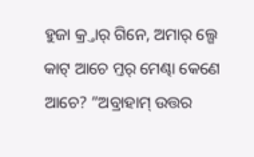ହୁଜା କ୍ର୍ତାର୍ ଗିନେ, ଅମାର୍ ଲ୍ଗେ କାଟ୍ ଆଚେ ମ୍ତର୍ ମେଣ୍ଢା କେଣେ ଆଚେ? ”ଅବ୍ରାହାମ୍ ଉତ୍ତର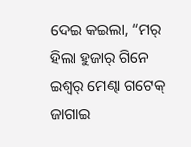ଦେଇ କଇଲା, “ମର୍ ହିଲା ହୁଜାର୍ ଗିନେ ଇଶ୍ୱର୍ ମେଣ୍ଢା ଗଟେକ୍ ଜାଗାଇ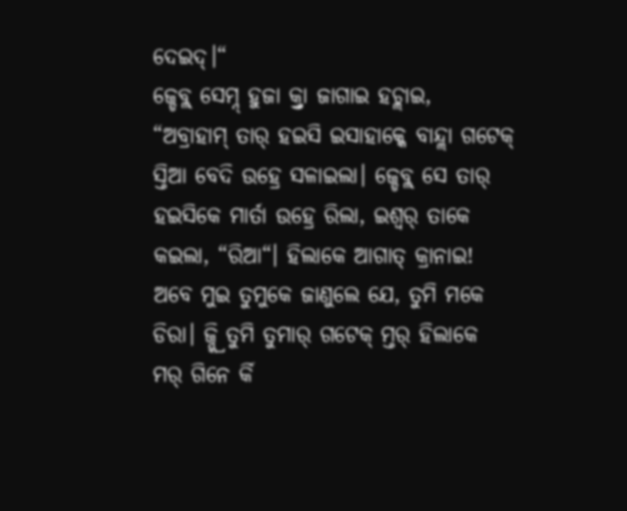ଦେଇଦ୍।“
ଜ୍ଡେବ୍ଳ୍ ସେମ୍ନ୍ ହୁଜା କ୍ର୍ତା ଜାଗାଇ ହଚ୍ଲାଇ, “ଅବ୍ରାହାମ୍ ତାର୍ ହଇସି ଇସାହାକ୍କେ ବାନ୍ଦ୍ଲା ଗଟେକ୍ ସ୍ତିଆ ବେଦି ଉହ୍ରେ ସଳାଇଲା। ଜ୍ଡେବ୍ଳ୍ ସେ ତାର୍ ହଇସିକେ ମାର୍ତା ଉହ୍ରେ ରିଲା, ଇଶ୍ୱର୍ ତାକେ କଇଲା, “ରିଆ“। ହିଲାକେ ଆଗାତ୍ କ୍ରାନାଇ! ଅବେ ମୁଇ ତୁମୁକେ ଜାଣୁଲେ ଯେ, ତୁମି ମକେ ଡିରା। ଜ୍ନ୍କ୍ରି ତୁମି ତୁମାର୍ ଗଟେକ୍ ମ୍ତର୍ ହିଲାକେ ମର୍ ଗିନେ ର୍କି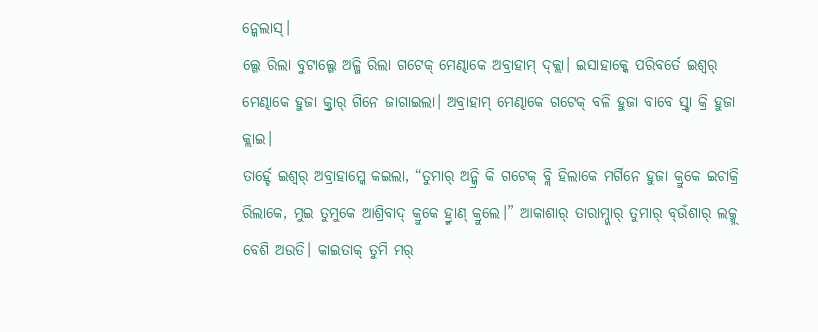ନ୍କେଲାସ୍।
ଲ୍ଗେ ରିଲା ବୁଟାଲ୍ଗେ ଅଳ୍ଜି ରିଲା ଗଟେକ୍ ମେଣ୍ଢାକେ ଅବ୍ରାହାମ୍ ଦ୍କ୍ଲା। ଇସାହାକ୍କେ ପରିବର୍ତେ ଇଶ୍ୱର୍ ମେଣ୍ଢାକେ ହୁଜା କ୍ର୍ତାର୍ ଗିନେ ଜାଗାଇଲା। ଅବ୍ରାହାମ୍ ମେଣ୍ଢାକେ ଗଟେକ୍ ବଳି ହୁଜା ବାବେ ସ୍ର୍ଦା କ୍ରି ହୁଜା କ୍ଲାଇ।
ତାର୍ହ୍ଚେ ଇଶ୍ୱର୍ ଅବ୍ରାହାମ୍କେ କଇଲା, “ତୁମାର୍ ଅନ୍କ୍ରି କି ଗଟେକ୍ ବ୍ଲି ହିଲାକେ ମର୍ଗିନେ ହୁଜା କ୍ରୁକେ ଇଚାକ୍ରି ରିଲାକେ, ମୁଇ ତୁମୁକେ ଆଶ୍ରିବାଦ୍ କ୍ରୁକେ ହ୍ର୍ମାଣ୍ କ୍ରୁଲେ।” ଆକାଶାର୍ ତାରାମ୍ନ୍କାର୍ ତୁମାର୍ ବ୍ଉଁଶାର୍ ଲକ୍ମ୍ନ୍ ବେଶି ଅଉତି। କାଇତାକ୍ ତୁମି ମର୍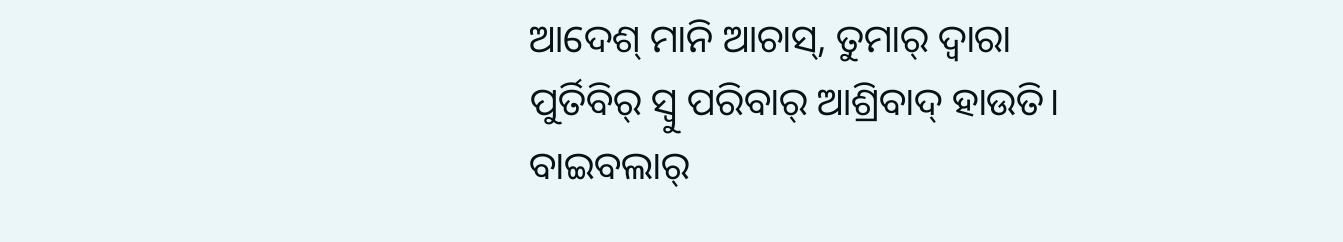ଆଦେଶ୍ ମାନି ଆଚାସ୍, ତୁମାର୍ ଦ୍ବାରା ପୁର୍ତିବିର୍ ସ୍ବୁ ପରିବାର୍ ଆଶ୍ରିବାଦ୍ ହାଉତି।
ବାଇବଲାର୍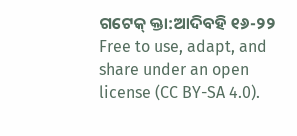ଗଟେକ୍ କ୍ତା:ଆଦିବହି ୧୬-୨୨
Free to use, adapt, and share under an open license (CC BY-SA 4.0).